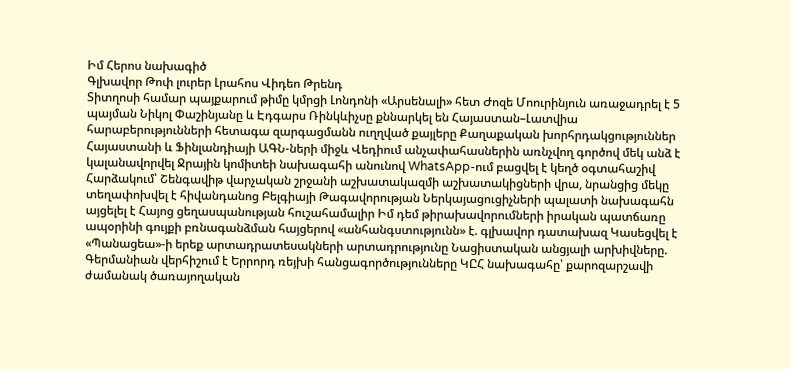Իմ Հերոս նախագիծ
Գլխավոր Թոփ լուրեր Լրահոս Վիդեո Թրենդ
Տիտղոսի համար պայքարում թիմը կմրցի Լոնդոնի «Արսենալի» հետ Ժոզե Մոուրինյուն առաջադրել է 5 պայման Նիկոլ Փաշինյանը և Էդգարս Ռինկևիչսը քննարկել են Հայաստան–Լատվիա հարաբերությունների հետագա զարգացմանն ուղղված քայլերը Քաղաքական խորհրդակցություններ Հայաստանի և Ֆինլանդիայի ԱԳՆ-ների միջև Վեդիում անչափահասներին առնչվող գործով մեկ անձ է կալանավորվել Ջրային կոմիտեի նախագահի անունով WhatsApp-ում բացվել է կեղծ օգտահաշիվ Հարձակում՝ Շենգավիթ վարչական շրջանի աշխատակազմի աշխատակիցների վրա, նրանցից մեկը տեղափոխվել է հիվանդանոց Բելգիայի Թագավորության Ներկայացուցիչների պալատի նախագահն այցելել է Հայոց ցեղասպանության հուշահամալիր Իմ դեմ թիրախավորումների իրական պատճառը ապօրինի գույքի բռնագանձման հայցերով «անհանգստությունն» է. գլխավոր դատախազ Կասեցվել է «Պանացեա»-ի երեք արտադրատեսակների արտադրությունը Նացիստական անցյալի արխիվները. Գերմանիան վերհիշում է Երրորդ ռեյխի հանցագործությունները ԿԸՀ նախագահը՝ քարոզարշավի ժամանակ ծառայողական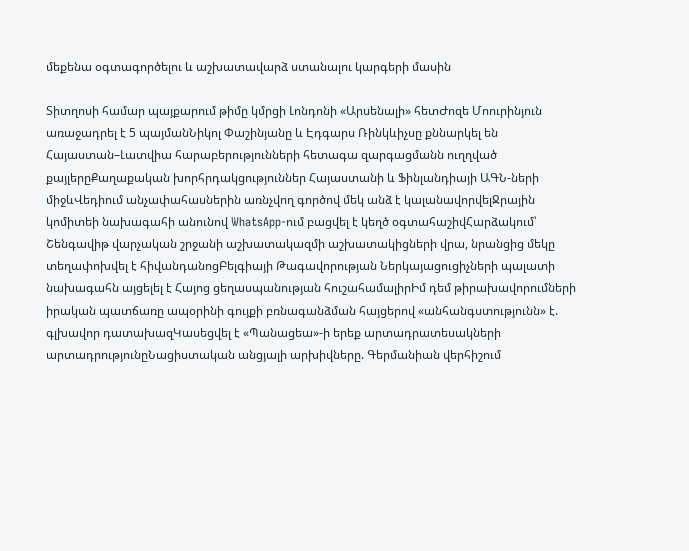մեքենա օգտագործելու և աշխատավարձ ստանալու կարգերի մասին

Տիտղոսի համար պայքարում թիմը կմրցի Լոնդոնի «Արսենալի» հետԺոզե Մոուրինյուն առաջադրել է 5 պայմանՆիկոլ Փաշինյանը և Էդգարս Ռինկևիչսը քննարկել են Հայաստան–Լատվիա հարաբերությունների հետագա զարգացմանն ուղղված քայլերըՔաղաքական խորհրդակցություններ Հայաստանի և Ֆինլանդիայի ԱԳՆ-ների միջևՎեդիում անչափահասներին առնչվող գործով մեկ անձ է կալանավորվելՋրային կոմիտեի նախագահի անունով WhatsApp-ում բացվել է կեղծ օգտահաշիվՀարձակում՝ Շենգավիթ վարչական շրջանի աշխատակազմի աշխատակիցների վրա, նրանցից մեկը տեղափոխվել է հիվանդանոցԲելգիայի Թագավորության Ներկայացուցիչների պալատի նախագահն այցելել է Հայոց ցեղասպանության հուշահամալիրԻմ դեմ թիրախավորումների իրական պատճառը ապօրինի գույքի բռնագանձման հայցերով «անհանգստությունն» է. գլխավոր դատախազԿասեցվել է «Պանացեա»-ի երեք արտադրատեսակների արտադրությունըՆացիստական անցյալի արխիվները. Գերմանիան վերհիշում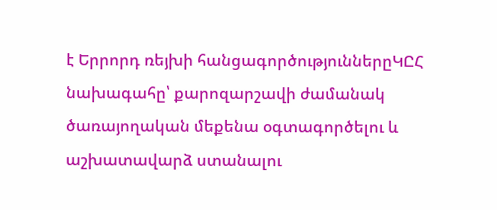է Երրորդ ռեյխի հանցագործություններըԿԸՀ նախագահը՝ քարոզարշավի ժամանակ ծառայողական մեքենա օգտագործելու և աշխատավարձ ստանալու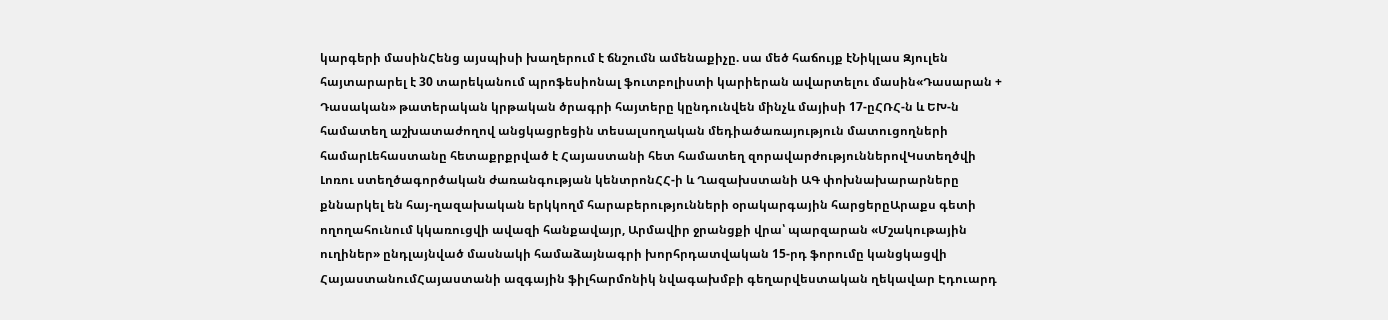կարգերի մասինՀենց այսպիսի խաղերում է ճնշումն ամենաքիչը. սա մեծ հաճույք էՆիկլաս Զյուլեն հայտարարել է 30 տարեկանում պրոֆեսիոնալ ֆուտբոլիստի կարիերան ավարտելու մասին«Դասարան + Դասական» թատերական կրթական ծրագրի հայտերը կընդունվեն մինչև մայիսի 17-ըՀՌՀ-ն և ԵԽ-ն համատեղ աշխատաժողով անցկացրեցին տեսալսողական մեդիածառայություն մատուցողների համարԼեհաստանը հետաքրքրված է Հայաստանի հետ համատեղ զորավարժություններովԿստեղծվի Լոռու ստեղծագործական ժառանգության կենտրոնՀՀ-ի և Ղազախստանի ԱԳ փոխնախարարները քննարկել են հայ-ղազախական երկկողմ հարաբերությունների օրակարգային հարցերըԱրաքս գետի ողողահունում կկառուցվի ավազի հանքավայր, Արմավիր ջրանցքի վրա՝ պարզարան «Մշակութային ուղիներ» ընդլայնված մասնակի համաձայնագրի խորհրդատվական 15-րդ ֆորումը կանցկացվի ՀայաստանումՀայաստանի ազգային ֆիլհարմոնիկ նվագախմբի գեղարվեստական ղեկավար Էդուարդ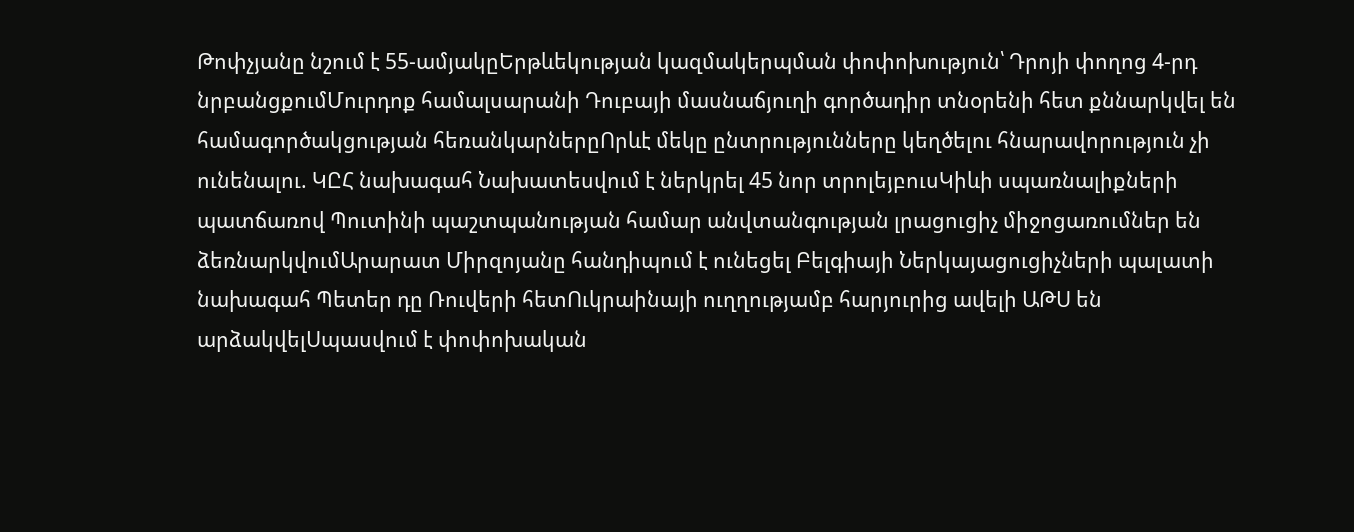Թոփչյանը նշում է 55-ամյակըԵրթևեկության կազմակերպման փոփոխություն՝ Դրոյի փողոց 4-րդ նրբանցքումՄուրդոք համալսարանի Դուբայի մասնաճյուղի գործադիր տնօրենի հետ քննարկվել են համագործակցության հեռանկարներըՈրևէ մեկը ընտրությունները կեղծելու հնարավորություն չի ունենալու. ԿԸՀ նախագահ Նախատեսվում է ներկրել 45 նոր տրոլեյբուսԿիևի սպառնալիքների պատճառով Պուտինի պաշտպանության համար անվտանգության լրացուցիչ միջոցառումներ են ձեռնարկվումԱրարատ Միրզոյանը հանդիպում է ունեցել Բելգիայի Ներկայացուցիչների պալատի նախագահ Պետեր դը Ռուվերի հետՈւկրաինայի ուղղությամբ հարյուրից ավելի ԱԹՍ են արձակվելՍպասվում է փոփոխական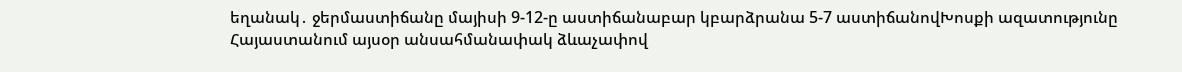եղանակ․ ջերմաստիճանը մայիսի 9-12-ը աստիճանաբար կբարձրանա 5-7 աստիճանովԽոսքի ազատությունը Հայաստանում այսօր անսահմանափակ ձևաչափով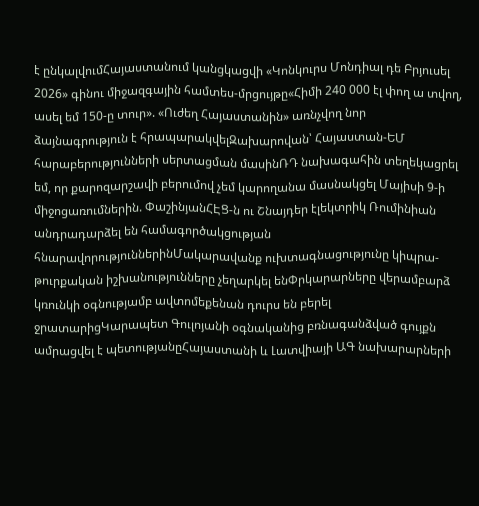է ընկալվումՀայաստանում կանցկացվի «Կոնկուրս Մոնդիալ դե Բրյուսել 2026» գինու միջազգային համտես-մրցույթը«Հիմի 240 000 էլ փող ա տվող, ասել եմ 150-ը տուր». «Ուժեղ Հայաստանին» առնչվող նոր ձայնագրություն է հրապարակվելԶախարովան՝ Հայաստան-ԵՄ հարաբերությունների սերտացման մասինՌԴ նախագահին տեղեկացրել եմ, որ քարոզարշավի բերումով չեմ կարողանա մասնակցել Մայիսի 9-ի միջոցառումներին. ՓաշինյանՀԷՑ-ն ու Շնայդեր էլեկտրիկ Ռումինիան անդրադարձել են համագործակցության հնարավորություններինՄակարավանք ուխտագնացությունը կիպրա-թուրքական իշխանությունները չեղարկել ենՓրկարարները վերամբարձ կռունկի օգնությամբ ավտոմեքենան դուրս են բերել ջրատարիցԿարապետ Գուլոյանի օգնականից բռնագանձված գույքն ամրացվել է պետությանըՀայաստանի և Լատվիայի ԱԳ նախարարների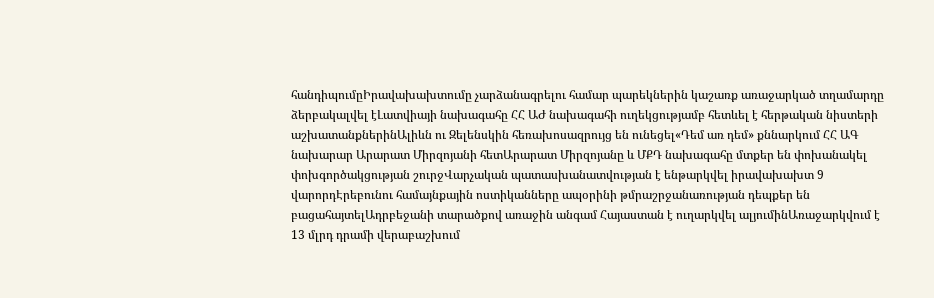հանդիպումըԻրավախախտումը չարձանագրելու համար պարեկներին կաշառք առաջարկած տղամարդը ձերբակալվել էԼատվիայի նախագահը ՀՀ ԱԺ նախագահի ուղեկցությամբ հետևել է հերթական նիստերի աշխատանքներինԱլիևն ու Զելենսկին հեռախոսազրույց են ունեցել«Դեմ առ դեմ» քննարկում ՀՀ ԱԳ նախարար Արարատ Միրզոյանի հետԱրարատ Միրզոյանը և ՄՔԴ նախագահը մտքեր են փոխանակել փոխգործակցության շուրջՎարչական պատասխանատվության է ենթարկվել իրավախախտ 9 վարորդԷրեբունու համայնքային ոստիկանները ապօրինի թմրաշրջանառության դեպքեր են բացահայտելԱդրբեջանի տարածքով առաջին անգամ Հայաստան է ուղարկվել ալյումինԱռաջարկվում է 13 մլրդ դրամի վերաբաշխում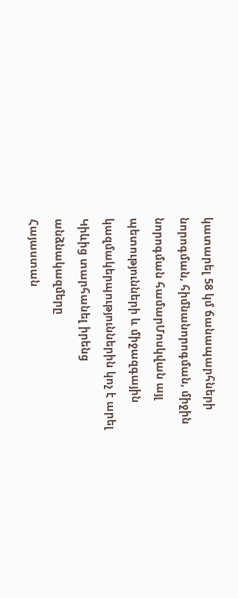կատարել 58 կմ ճանապարհների նորոգման, հիմնանորոգման, միջին նորոգման համարՄոսկվան այլ պետությունների և միջազգային կազմակերպություններին կոչ է արել Կիևից տարհանել իրենց անձնակազմերը
Հայաստան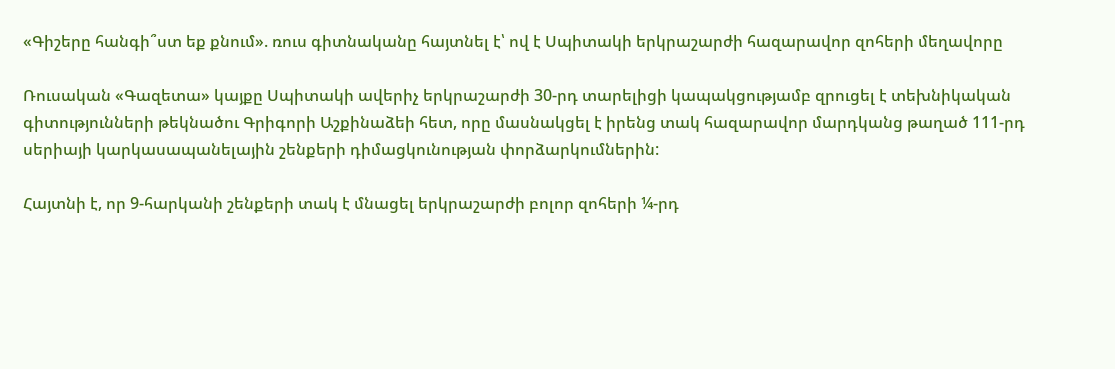«Գիշերը հանգի՞ստ եք քնում». ռուս գիտնականը հայտնել է՝ ով է Սպիտակի երկրաշարժի հազարավոր զոհերի մեղավորը

Ռուսական «Գազետա» կայքը Սպիտակի ավերիչ երկրաշարժի 30-րդ տարելիցի կապակցությամբ զրուցել է տեխնիկական գիտությունների թեկնածու Գրիգորի Աշքինաձեի հետ, որը մասնակցել է իրենց տակ հազարավոր մարդկանց թաղած 111-րդ սերիայի կարկասապանելային շենքերի դիմացկունության փորձարկումներին:

Հայտնի է, որ 9-հարկանի շենքերի տակ է մնացել երկրաշարժի բոլոր զոհերի ¼-րդ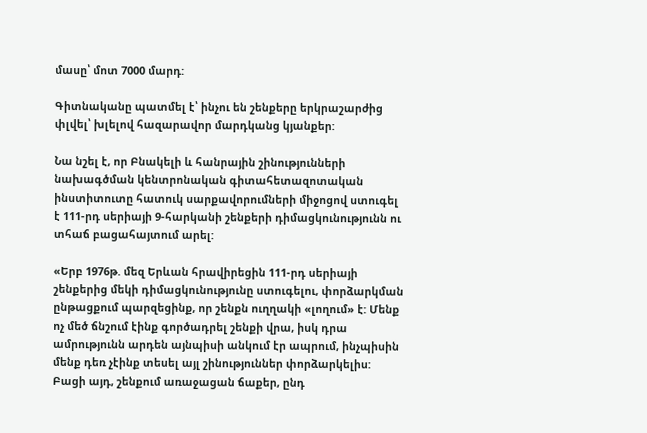մասը՝ մոտ 7000 մարդ:

Գիտնականը պատմել է՝ ինչու են շենքերը երկրաշարժից փլվել՝ խլելով հազարավոր մարդկանց կյանքեր:

Նա նշել է, որ Բնակելի և հանրային շինությունների նախագծման կենտրոնական գիտահետազոտական ինստիտուտը հատուկ սարքավորումների միջոցով ստուգել է 111-րդ սերիայի 9-հարկանի շենքերի դիմացկունությունն ու տհաճ բացահայտում արել:

«Երբ 1976թ. մեզ Երևան հրավիրեցին 111-րդ սերիայի շենքերից մեկի դիմացկունությունը ստուգելու, փորձարկման ընթացքում պարզեցինք, որ շենքն ուղղակի «լողում» է: Մենք ոչ մեծ ճնշում էինք գործադրել շենքի վրա, իսկ դրա ամրությունն արդեն այնպիսի անկում էր ապրում, ինչպիսին մենք դեռ չէինք տեսել այլ շինություններ փորձարկելիս: Բացի այդ, շենքում առաջացան ճաքեր, ընդ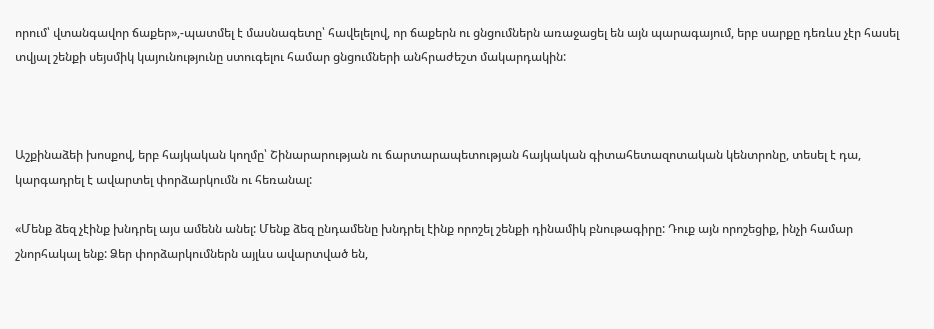որում՝ վտանգավոր ճաքեր»,-պատմել է մասնագետը՝ հավելելով, որ ճաքերն ու ցնցումներն առաջացել են այն պարագայում, երբ սարքը դեռևս չէր հասել տվյալ շենքի սեյսմիկ կայունությունը ստուգելու համար ցնցումների անհրաժեշտ մակարդակին:



Աշքինաձեի խոսքով, երբ հայկական կողմը՝ Շինարարության ու ճարտարապետության հայկական գիտահետազոտական կենտրոնը, տեսել է դա, կարգադրել է ավարտել փորձարկումն ու հեռանալ:

«Մենք ձեզ չէինք խնդրել այս ամենն անել: Մենք ձեզ ընդամենը խնդրել էինք որոշել շենքի դինամիկ բնութագիրը: Դուք այն որոշեցիք, ինչի համար շնորհակալ ենք: Ձեր փորձարկումներն այլևս ավարտված են,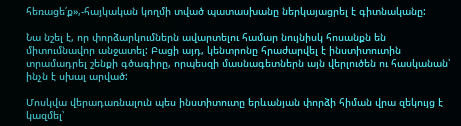հեռացե՛ք»,-հայկական կողմի տված պատասխանը ներկայացրել է գիտնականը:

Նա նշել է, որ փորձարկումներն ավարտելու համար նույնիսկ հոսանքն են միտումնավոր անջատել: Բացի այդ, կենտրոնը հրաժարվել է ինստիտուտին տրամադրել շենքի գծագիրը, որպեսզի մասնագետներն այն վերլուծեն ու հասկանան՝ ինչն է սխալ արված:

Մոսկվա վերադառնալուն պես ինստիտուտը երևանյան փորձի հիման վրա զեկույց է կազմել՝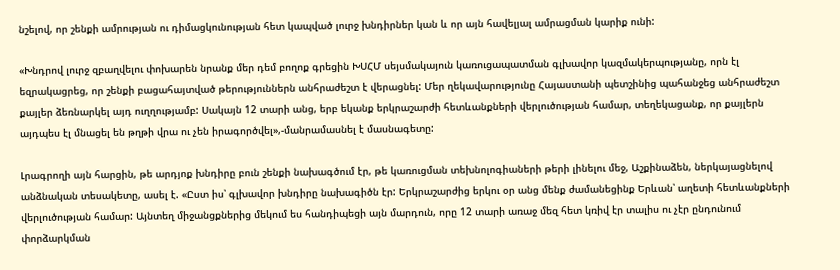նշելով, որ շենքի ամրության ու դիմացկունության հետ կապված լուրջ խնդիրներ կան և որ այն հավելյալ ամրացման կարիք ունի:

«Խնդրով լուրջ զբաղվելու փոխարեն նրանք մեր դեմ բողոք գրեցին ԽՍՀՄ սեյսմակայուն կառուցապատման գլխավոր կազմակերպությանը, որն էլ եզրակացրեց, որ շենքի բացահայտված թերություններն անհրաժեշտ է վերացնել: Մեր ղեկավարությունը Հայաստանի պետշինից պահանջեց անհրաժեշտ քայլեր ձեռնարկել այդ ուղղությամբ: Սակայն 12 տարի անց, երբ եկանք երկրաշարժի հետևանքների վերլուծության համար, տեղեկացանք, որ քայլերն այդպես էլ մնացել են թղթի վրա ու չեն իրագործվել»,-մանրամասնել է մասնագետը:

Լրագրողի այն հարցին, թե արդյոք խնդիրը բուն շենքի նախագծում էր, թե կառուցման տեխնոլոգիաների թերի լինելու մեջ, Աշքինաձեն, ներկայացնելով անձնական տեսակետը, ասել է. «Ըստ իս՝ գլխավոր խնդիրը նախագիծն էր: Երկրաշարժից երկու օր անց մենք ժամանեցինք Երևան՝ աղետի հետևանքների վերլուծության համար: Այնտեղ միջանցքներից մեկում ես հանդիպեցի այն մարդուն, որը 12 տարի առաջ մեզ հետ կռիվ էր տալիս ու չէր ընդունում փորձարկման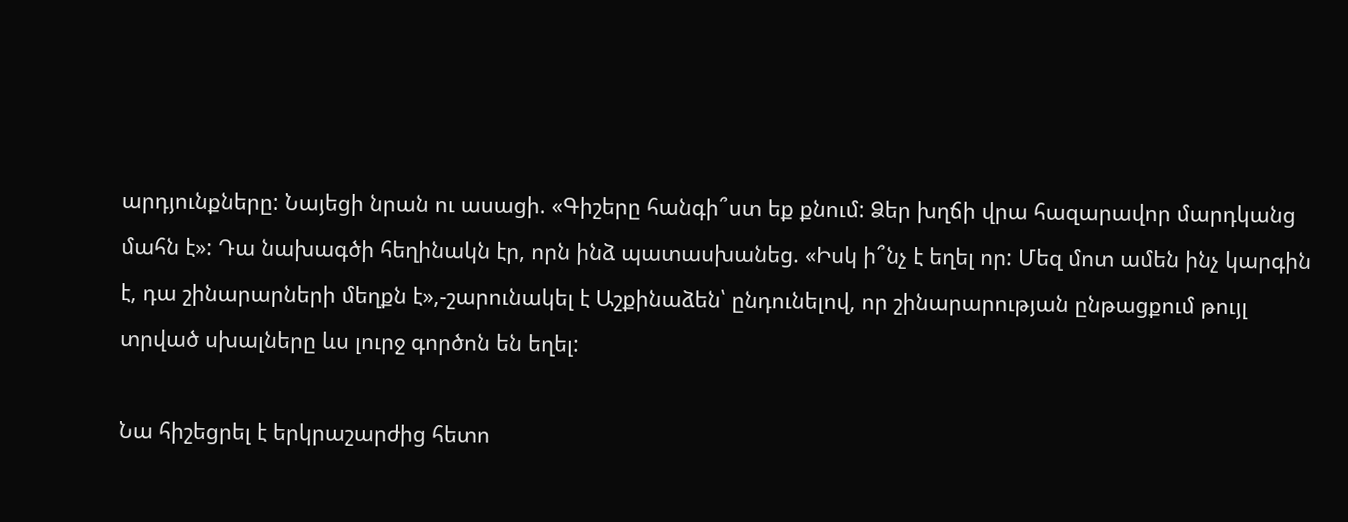արդյունքները: Նայեցի նրան ու ասացի. «Գիշերը հանգի՞ստ եք քնում: Ձեր խղճի վրա հազարավոր մարդկանց մահն է»: Դա նախագծի հեղինակն էր, որն ինձ պատասխանեց. «Իսկ ի՞նչ է եղել որ: Մեզ մոտ ամեն ինչ կարգին է, դա շինարարների մեղքն է»,-շարունակել է Աշքինաձեն՝ ընդունելով, որ շինարարության ընթացքում թույլ տրված սխալները ևս լուրջ գործոն են եղել:

Նա հիշեցրել է երկրաշարժից հետո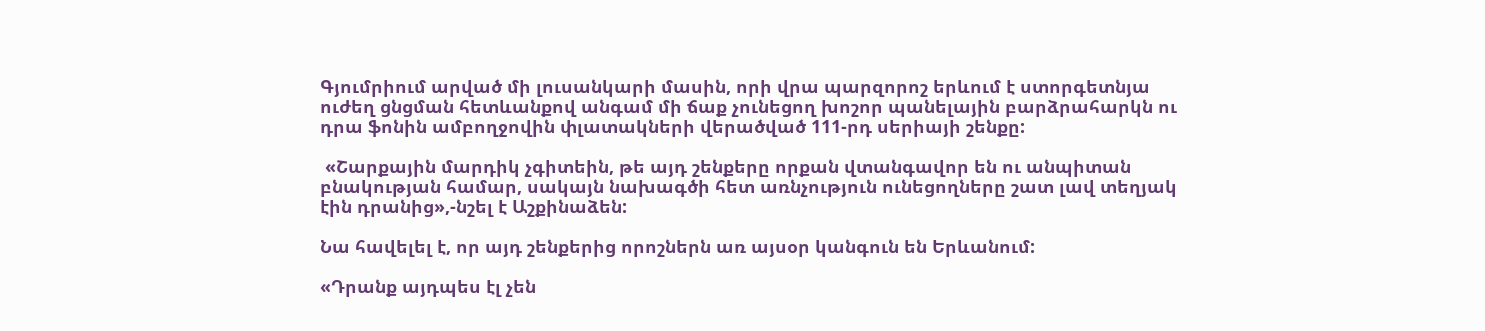Գյումրիում արված մի լուսանկարի մասին, որի վրա պարզորոշ երևում է ստորգետնյա ուժեղ ցնցման հետևանքով անգամ մի ճաք չունեցող խոշոր պանելային բարձրահարկն ու դրա ֆոնին ամբողջովին փլատակների վերածված 111-րդ սերիայի շենքը:

 «Շարքային մարդիկ չգիտեին, թե այդ շենքերը որքան վտանգավոր են ու անպիտան բնակության համար, սակայն նախագծի հետ առնչություն ունեցողները շատ լավ տեղյակ էին դրանից»,-նշել է Աշքինաձեն:

Նա հավելել է, որ այդ շենքերից որոշներն առ այսօր կանգուն են Երևանում:

«Դրանք այդպես էլ չեն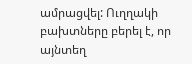ամրացվել: Ուղղակի բախտները բերել է, որ այնտեղ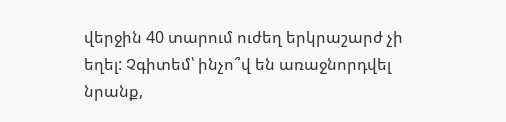վերջին 40 տարում ուժեղ երկրաշարժ չի եղել: Չգիտեմ՝ ինչո՞վ են առաջնորդվել նրանք,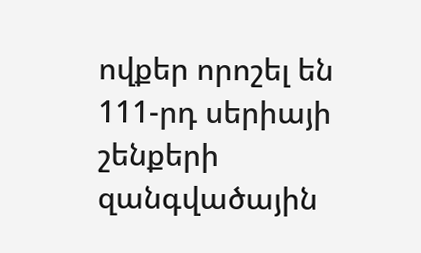ովքեր որոշել են 111-րդ սերիայի շենքերի զանգվածային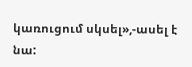կառուցում սկսել»,-ասել է նա: